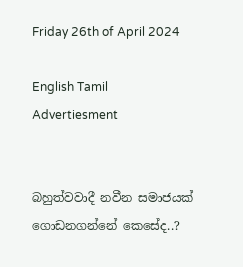Friday 26th of April 2024

English Tamil
Advertiesment


බහුත්වවාදී නවීන සමාජයක් ගොඩනගන්නේ කෙසේද..?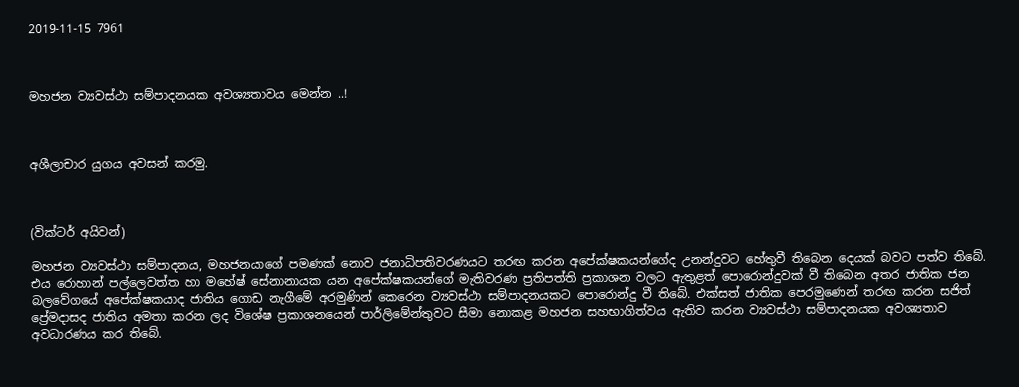2019-11-15 7961



මහජන ව්‍යවස්ථා සම්පාදනයක අවශ්‍යතාවය මෙන්න ..!



අශීලාචාර යුගය අවසන් කරමු.



(වික්ටර් අයිවන්)

මහජන ව්‍යවස්ථා සම්පාදනය, මහජනයාගේ පමණක් නොව ජනාධිපතිවරණයට තරඟ කරන අපේක්ෂකයන්ගේද උනන්දුවට හේතුවී තිබෙන දෙයක් බවට පත්ව තිබේ. එය රොහාන් පල්ලෙවත්ත හා මහේෂ් සේනානායක යන අපේක්ෂකයන්ගේ මැතිවරණ ප්‍රතිපත්ති ප්‍රකාශන වලට ඇතුළත් පොරොන්දුවක් වී තිබෙන අතර ජාතික ජන බලවේගයේ අපේක්ෂකයාද ජාතිය ගොඩ නැගීමේ අරමුණින් කෙරෙන ව්‍යවස්ථා සම්පාදනයකට පොරොන්දු වී තිබේ. එක්සත් ජාතික පෙරමුණෙන් තරඟ කරන සජිත් ප්‍රේමදාසද ජාතිය අමතා කරන ලද විශේෂ ප්‍රකාශනයෙන් පාර්ලිමේන්තුවට සීමා නොකළ මහජන සහභාගිත්වය ඇතිව කරන ව්‍යවස්ථා සම්පාදනයක අවශ්‍යතාව අවධාරණය කර තිබේ.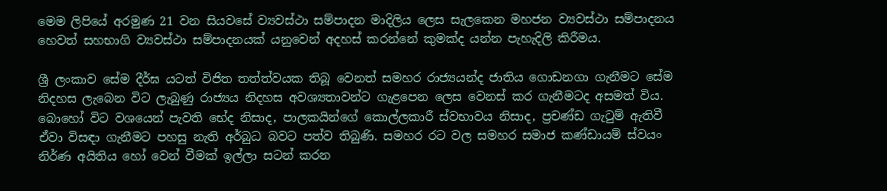මෙම ලිපියේ අරමුණ 21 වන සියවසේ ව්‍යවස්ථා සම්පාදන මාදිලිය ලෙස සැලකෙන මහජන ව්‍යවස්ථා සම්පාදනය හෙවත් සහභාගි ව්‍යවස්ථා සම්පාදනයක් යනුවෙන් අදහස් කරන්නේ කුමක්ද යන්න පැහැදිලි කිරීමය.

ශ්‍රී ලංකාව සේම දීර්ඝ යටත් විජිත තත්ත්වයක තිබූ වෙනත් සමහර රාජ්‍යයන්ද ජාතිය ගොඩනගා ගැනීමට සේම නිදහස ලැබෙන විට ලැබුණු රාජ්‍යය නිදහස අවශ්‍යතාවන්ට ගැළපෙන ලෙස වෙනස් කර ගැනීමටද අසමත් විය. බොහෝ විට වශයෙන් පැවති භේද නිසාද, පාලකයින්ගේ කොල්ලකාරී ස්වභාවය නිසාද, ප්‍රචණ්ඩ ගැටුම් ඇතිවී ඒවා විසඳා ගැනීමට පහසු නැති අර්බුධ බවට පත්ව තිබුණි. සමහර රට වල සමහර සමාජ කණ්ඩායම් ස්වයං නිර්ණ අයිතිය හෝ වෙන් වීමක් ඉල්ලා සටන් කරන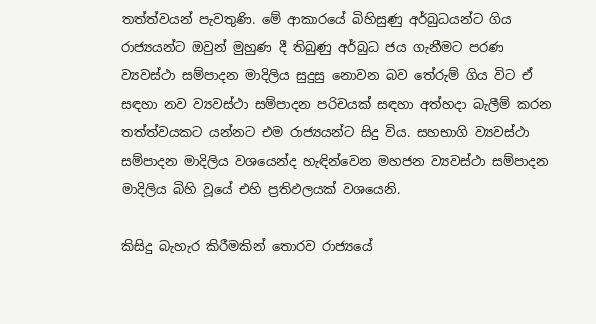තත්ත්වයන් පැවතුණි. මේ ආකාරයේ බිහිසුණු අර්බුධයන්ට ගිය රාජ්‍යයන්ට ඔවුන් මුහුණ දී තිබුණු අර්බුධ ජය ගැනීමට පරණ ව්‍යවස්ථා සම්පාදන මාදිලිය සුදුසු නොවන බව තේරුම් ගිය විට ඒ සඳහා නව ව්‍යවස්ථා සම්පාදන පරිචයක් සඳහා අත්හදා බැලීම් කරන තත්ත්වයකට යන්නට එම රාජ්‍යයන්ට සිදු විය. සහභාගි ව්‍යවස්ථා සම්පාදන මාදිලිය වශයෙන්ද හැඳින්වෙන මහජන ව්‍යවස්ථා සම්පාදන මාදිලිය බිහි වූයේ එහි ප්‍රතිඵලයක් වශයෙනි.

කිසිදු බැහැර කිරීමකින් තොරව රාජ්‍යයේ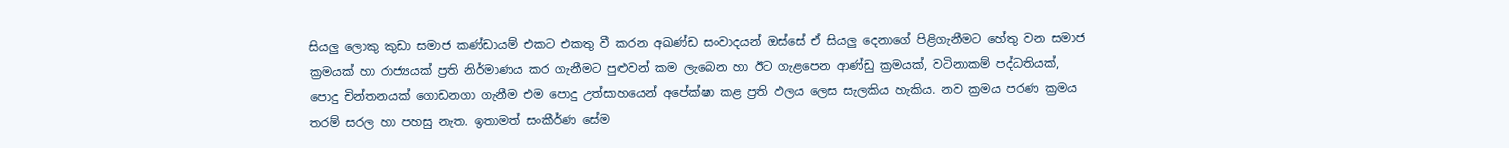සියලු ලොකු කුඩා සමාජ කණ්ඩායම් එකට එකතු වී කරන අඛණ්ඩ සංවාදයන් ඔස්සේ ඒ සියලු දෙනාගේ පිළිගැනීමට හේතු වන සමාජ ක්‍රමයක් හා රාජ්‍යයක් ප්‍රති නිර්මාණය කර ගැනීමට පුළුවන් කම ලැබෙන හා ඊට ගැළපෙන ආණ්ඩු ක්‍රමයක්, වටිනාකම් පද්ධතියක්, පොදු චින්තනයක් ගොඩනගා ගැනීම එම පොදු උත්සාහයෙන් අපේක්ෂා කළ ප්‍රති ඵලය ලෙස සැලකිය හැකිය. නව ක්‍රමය පරණ ක්‍රමය තරම් සරල හා පහසු නැත. ඉතාමත් සංකීර්ණ සේම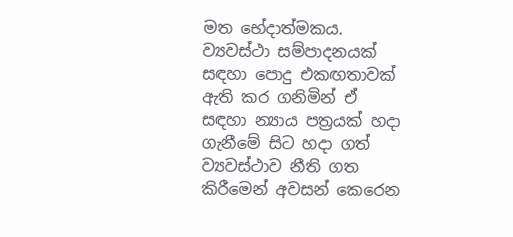මත භේදාත්මකය. ව්‍යවස්ථා සම්පාදනයක් සඳහා පොදු එකඟතාවක් ඇති කර ගනිමින් ඒ සඳහා න්‍යාය පත්‍රයක් හදා ගැනීමේ සිට හදා ගත් ව්‍යවස්ථාව නීති ගත කිරීමෙන් අවසන් කෙරෙන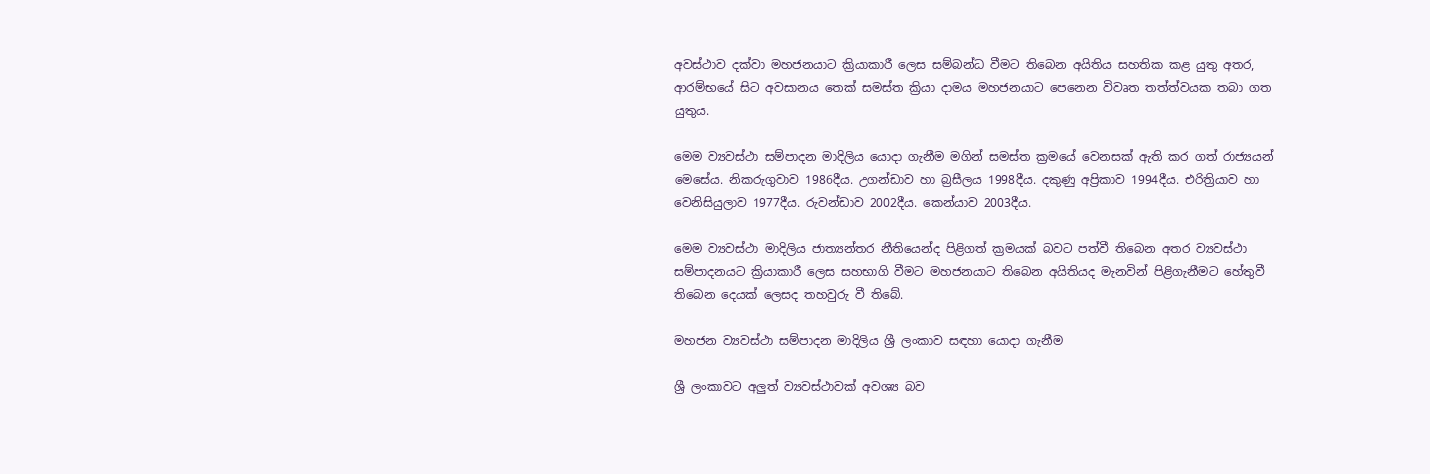අවස්ථාව දක්වා මහජනයාට ක්‍රියාකාරී ලෙස සම්බන්ධ වීමට තිබෙන අයිතිය සහතික කළ යුතු අතර, ආරම්භයේ සිට අවසානය තෙක් සමස්ත ක්‍රියා දාමය මහජනයාට පෙනෙන විවෘත තත්ත්වයක තබා ගත යුතුය.

මෙම ව්‍යවස්ථා සම්පාදන මාදිලිය යොදා ගැනීම මගින් සමස්ත ක්‍රමයේ වෙනසක් ඇති කර ගත් රාජ්‍යයන් මෙසේය. නිකරුගුවාව 1986දීය. උගන්ඩාව හා බ්‍රසීලය 1998දීය. දකුණු අප්‍රිකාව 1994දීය. එරිත්‍රියාව හා වෙනිසියුලාව 1977දීය. රුවන්ඩාව 2002දීය. කෙන්යාව 2003දීය.

මෙම ව්‍යවස්ථා මාදිලිය ජාත්‍යන්තර නීතියෙන්ද පිළිගත් ක්‍රමයක් බවට පත්වී තිබෙන අතර ව්‍යවස්ථා සම්පාදනයට ක්‍රියාකාරී ලෙස සහභාගි වීමට මහජනයාට තිබෙන අයිතියද මැනවින් පිළිගැනීමට හේතුවී තිබෙන දෙයක් ලෙසද තහවුරු වී තිබේ.

මහජන ව්‍යවස්ථා සම්පාදන මාදිලිය ශ්‍රී ලංකාව සඳහා යොදා ගැනීම

ශ්‍රී ලංකාවට අලුත් ව්‍යවස්ථාවක් අවශ්‍ය බව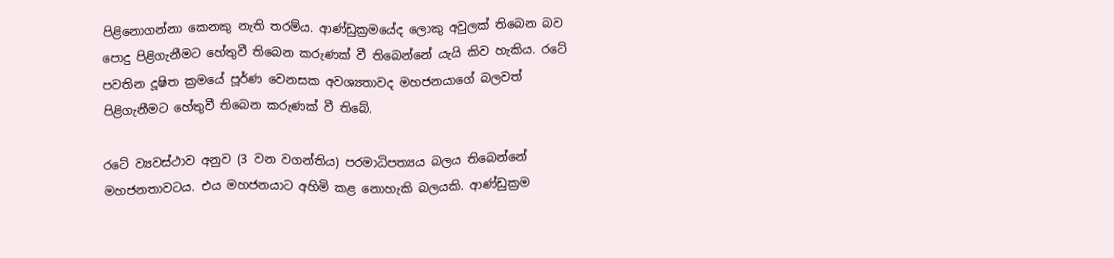පිළිනොගන්නා කෙනකු නැති තරම්ය. ආණ්ඩුක්‍රමයේද ලොකු අවුලක් තිබෙන බව පොදු පිළිගැනීමට හේතුවී තිබෙන කරුණක් වී තිබෙන්නේ යැයි කිව හැකිය. රටේ පවතින දූෂිත ක්‍රමයේ පූර්ණ වෙනසක අවශ්‍යතාවද මහජනයාගේ බලවත් පිළිගැනීමට හේතුවී තිබෙන කරුණක් වී තිබේ.

රටේ ව්‍යවස්ථාව අනුව (3 වන වගන්තිය) පරමාධිපත්‍යය බලය තිබෙන්නේ මහජනතාවටය. එය මහජනයාට අහිමි කළ නොහැකි බලයකි. ආණ්ඩුක්‍රම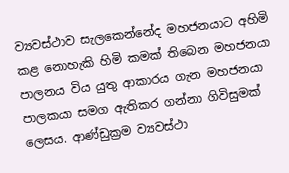ව්‍යවස්ථාව සැලකෙන්නේද මහජනයාට අහිමි කළ නොහැකි හිමි කමක් තිබෙන මහජනයා පාලනය විය යුතු ආකාරය ගැන මහජනයා පාලකයා සමග ඇතිකර ගන්නා ගිවිසුමක් ලෙසය. ආණ්ඩුක්‍රම ව්‍යවස්ථා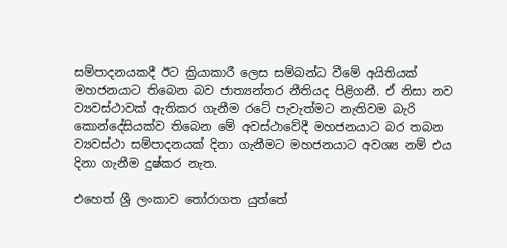සම්පාදනයකදී ඊට ක්‍රියාකාරී ලෙස සම්බන්ධ වීමේ අයිතියක් මහජනයාට තිබෙන බව ජාත්‍යන්තර නීතියද පිළිගනී. ඒ නිසා නව ව්‍යවස්ථාවක් ඇතිකර ගැනීම රටේ පැවැත්මට නැතිවම බැරි කොන්දේසියක්ව තිබෙන මේ අවස්ථාවේදී මහජනයාට බර තබන ව්‍යවස්ථා සම්පාදනයක් දිනා ගැනීමට මහජනයාට අවශ්‍ය නම් එය දිනා ගැනීම දුෂ්කර නැත.

එහෙත් ශ්‍රී ලංකාව තෝරාගත යුත්තේ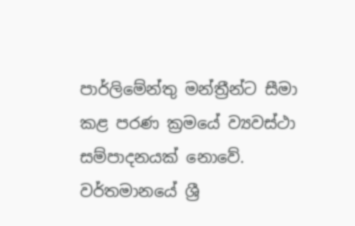පාර්ලිමේන්තු මන්ත්‍රීන්ට සීමා කළ පරණ ක්‍රමයේ ව්‍යවස්ථා සම්පාදනයක් නොවේ. වර්තමානයේ ශ්‍රී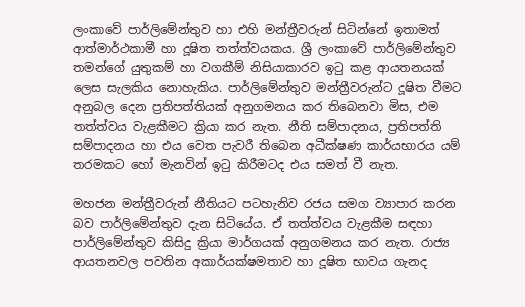ලංකාවේ පාර්ලිමේන්තුව හා එහි මන්ත්‍රීවරුන් සිටින්නේ ඉතාමත් ආත්මාර්ථකාමී හා දූෂිත තත්ත්වයකය. ශ්‍රී ලංකාවේ පාර්ලිමේන්තුව තමන්ගේ යුතුකම් හා වගකීම් නිසියාකාරව ඉටු කළ ආයතනයක් ලෙස සැලකිය නොහැකිය. පාර්ලිමේන්තුව මන්ත්‍රීවරුන්ට දූෂිත වීමට අනුබල දෙන ප්‍රතිපත්තියක් අනුගමනය කර තිබෙනවා මිස, එම තත්ත්වය වැළකීමට ක්‍රියා කර නැත. නීති සම්පාදනය, ප්‍රතිපත්ති සම්පාදනය හා එය වෙත පැවරී තිබෙන අධීක්ෂණ කාර්යභාරය යම් තරමකට හෝ මැනවින් ඉටු කිරීමටද එය සමත් වී නැත.

මහජන මන්ත්‍රීවරුන් නීතියට පටහැනිව රජය සමග ව්‍යාපාර කරන බව පාර්ලිමේන්තුව දැන සිටියේය. ඒ තත්ත්වය වැළකීම සඳහා පාර්ලිමේන්තුව කිසිදු ක්‍රියා මාර්ගයක් අනුගමනය කර නැත. රාජ්‍ය ආයතනවල පවතින අකාර්යක්ෂමතාව හා දූෂිත භාවය ගැනද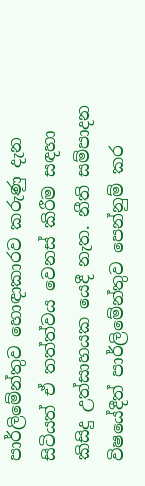පාර්ලිමේන්තුව හොඳාකාරව කරුණු දැන සිටියත් ඒ තත්ත්වය වෙනස් කිරීම සඳහා කිසිදු උත්සාහයක යෙදී නැත. නීති සම්පාදන විෂයේදීත් පාර්ලිමේන්තුව පෙන්නුම් කර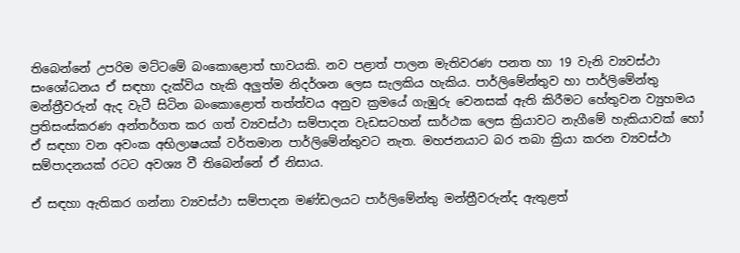තිබෙන්නේ උපරිම මට්ටමේ බංකොළොත් භාවයකි. නව පළාත් පාලන මැතිවරණ පනත හා 19 වැනි ව්‍යවස්ථා සංශෝධනය ඒ සඳහා දැක්විය හැකි අලුත්ම නිදර්ශන ලෙස සැලකිය හැකිය. පාර්ලිමේන්තුව හා පාර්ලිමේන්තු මන්ත්‍රීවරුන් ඇද වැටී සිටින බංකොළොත් තත්ත්වය අනුව ක්‍රමයේ ගැඹුරු වෙනසක් ඇති කිරීමට හේතුවන ව්‍යුහමය ප්‍රතිසංස්කරණ අන්තර්ගත කර ගත් ව්‍යවස්ථා සම්පාදන වැඩසටහන් සාර්ථක ලෙස ක්‍රියාවට නැගීමේ හැකියාවක් හෝ ඒ සඳහා වන අවංක අභිලාෂයක් වර්තමාන පාර්ලිමේන්තුවට නැත. මහජනයාට බර තබා ක්‍රියා කරන ව්‍යවස්ථා සම්පාදනයක් රටට අවශ්‍ය වී තිබෙන්නේ ඒ නිසාය.

ඒ සඳහා ඇතිකර ගන්නා ව්‍යවස්ථා සම්පාදන මණ්ඩලයට පාර්ලිමේන්තු මන්ත්‍රීවරුන්ද ඇතුළත්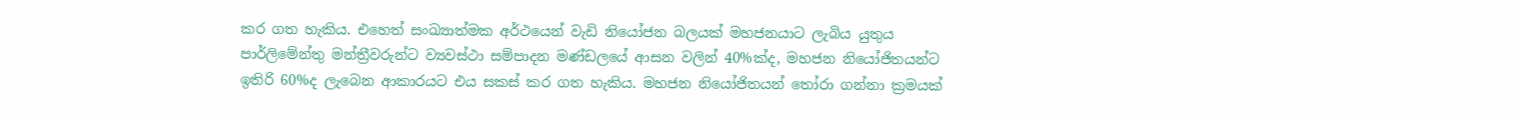කර ගත හැකිය. එහෙත් සංඛ්‍යාත්මක අර්ථයෙන් වැඩි නියෝජන බලයක් මහජනයාට ලැබිය යුතුය පාර්ලිමේන්තු මන්ත්‍රීවරුන්ට ව්‍යවස්ථා සම්පාදන මණ්ඩලයේ ආසන වලින් 40%ක්ද, මහජන නියෝජිතයන්ට ඉතිරි 60%ද ලැබෙන ආකාරයට එය සකස් කර ගත හැකිය. මහජන නියෝජිතයන් තෝරා ගන්නා ක්‍රමයක්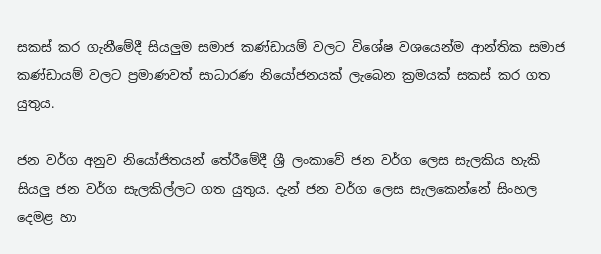සකස් කර ගැනීමේදී සියලුම සමාජ කණ්ඩායම් වලට විශේෂ වශයෙන්ම ආන්තික සමාජ කණ්ඩායම් වලට ප්‍රමාණවත් සාධාරණ නියෝජනයක් ලැබෙන ක්‍රමයක් සකස් කර ගත යුතුය.

ජන වර්ග අනුව නියෝජිතයන් තේරීමේදී ශ්‍රී ලංකාවේ ජන වර්ග ලෙස සැලකිය හැකි සියලු ජන වර්ග සැලකිල්ලට ගත යුතුය. දැන් ජන වර්ග ලෙස සැලකෙන්නේ සිංහල දෙමළ හා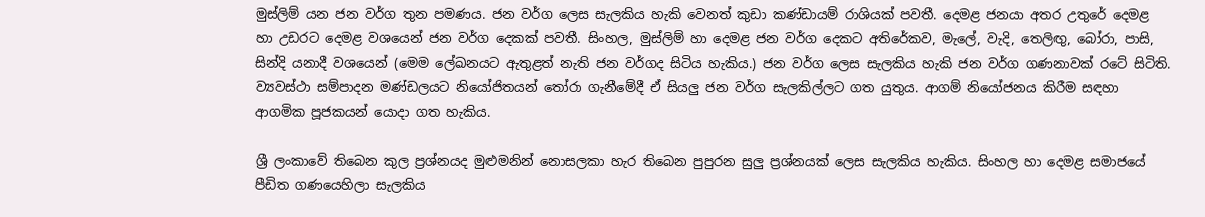මුස්ලිම් යන ජන වර්ග තුන පමණය. ජන වර්ග ලෙස සැලකිය හැකි වෙනත් කුඩා කණ්ඩායම් රාශියක් පවතී. දෙමළ ජනයා අතර උතුරේ දෙමළ හා උඩරට දෙමළ වශයෙන් ජන වර්ග දෙකක් පවතී. සිංහල, මුස්ලිම් හා දෙමළ ජන වර්ග දෙකට අතිරේකව, මැලේ, වැදි, තෙලිඟු, බෝරා, පාසි, සින්දි යනාදී වශයෙන් (මෙම ලේඛනයට ඇතුළත් නැති ජන වර්ගද සිටිය හැකිය.) ජන වර්ග ලෙස සැලකිය හැකි ජන වර්ග ගණනාවක් රටේ සිටිති. ව්‍යවස්ථා සම්පාදන මණ්ඩලයට නියෝජිතයන් තෝරා ගැනීමේදී ඒ සියලු ජන වර්ග සැලකිල්ලට ගත යුතුය. ආගම් නියෝජනය කිරීම සඳහා ආගමික පූජකයන් යොදා ගත හැකිය.

ශ්‍රී ලංකාවේ තිබෙන කුල ප්‍රශ්නයද මුළුමනින් නොසලකා හැර තිබෙන පුපුරන සුලු ප්‍රශ්නයක් ලෙස සැලකිය හැකිය. සිංහල හා දෙමළ සමාජයේ පීඩිත ගණයෙහිලා සැලකිය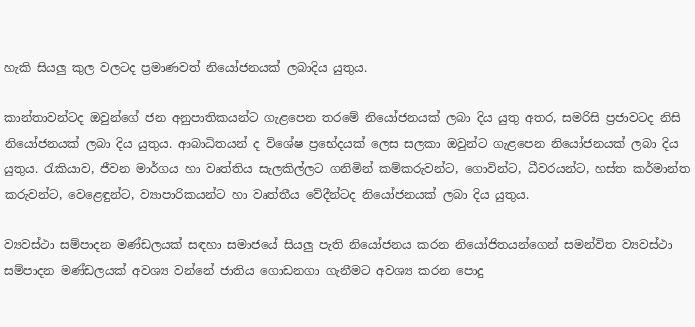හැකි සියලු කුල වලටද ප්‍රමාණවත් නියෝජනයක් ලබාදිය යුතුය.

කාන්තාවන්ටද ඔවුන්ගේ ජන අනුපාතිකයන්ට ගැළපෙන තරමේ නියෝජනයක් ලබා දිය යුතු අතර, සමරිසි ප්‍රජාවටද නිසි නියෝජනයක් ලබා දිය යුතුය. ආබාධිතයන් ද විශේෂ ප්‍රභේදයක් ලෙස සලකා ඔවුන්ට ගැළපෙන නියෝජනයක් ලබා දිය යුතුය. රැකියාව, ජීවන මාර්ගය හා වෘත්තිය සැලකිල්ලට ගනිමින් කම්කරුවන්ට, ගොවින්ට, ධීවරයන්ට, හස්ත කර්මාන්ත කරුවන්ට, වෙළෙඳුන්ට, ව්‍යාපාරිකයන්ට හා වෘත්තීය වේදීන්ටද නියෝජනයක් ලබා දිය යුතුය.

ව්‍යවස්ථා සම්පාදන මණ්ඩලයක් සඳහා සමාජයේ සියලු පැති නියෝජනය කරන නියෝජිතයන්ගෙන් සමන්විත ව්‍යවස්ථා සම්පාදන මණ්ඩලයක් අවශ්‍ය වන්නේ ජාතිය ගොඩනගා ගැනීමට අවශ්‍ය කරන පොදු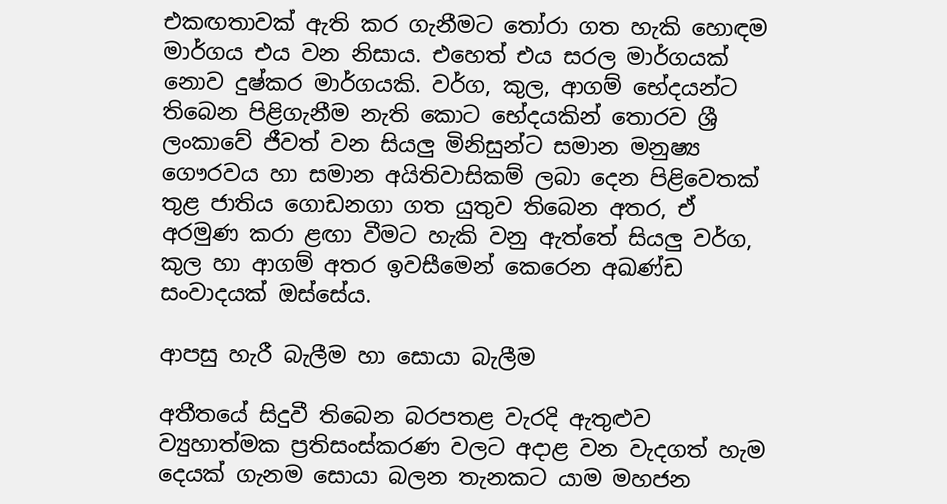එකඟතාවක් ඇති කර ගැනීමට තෝරා ගත හැකි හොඳම මාර්ගය එය වන නිසාය. එහෙත් එය සරල මාර්ගයක් නොව දුෂ්කර මාර්ගයකි. වර්ග, කුල, ආගම් භේදයන්ට තිබෙන පිළිගැනීම නැති කොට භේදයකින් තොරව ශ්‍රී ලංකාවේ ජීවත් වන සියලු මිනිසුන්ට සමාන මනුෂ්‍ය ගෞරවය හා සමාන අයිතිවාසිකම් ලබා දෙන පිළිවෙතක් තුළ ජාතිය ගොඩනගා ගත යුතුව තිබෙන අතර, ඒ අරමුණ කරා ළඟා වීමට හැකි වනු ඇත්තේ සියලු වර්ග, කුල හා ආගම් අතර ඉවසීමෙන් කෙරෙන අඛණ්ඩ සංවාදයක් ඔස්සේය.

ආපසු හැරී බැලීම හා සොයා බැලීම

අතීතයේ සිදුවී තිබෙන බරපතළ වැරදි ඇතුළුව ව්‍යුහාත්මක ප්‍රතිසංස්කරණ වලට අදාළ වන වැදගත් හැම දෙයක් ගැනම සොයා බලන තැනකට යාම මහජන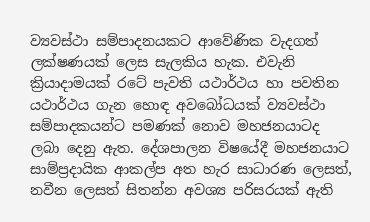ව්‍යවස්ථා සම්පාදනයකට ආවේණික වැදගත් ලක්ෂණයක් ලෙස සැලකිය හැක. එවැනි ක්‍රියාදාමයක් රටේ පැවති යථාර්ථය හා පවතින යථාර්ථය ගැන හොඳ අවබෝධයක් ව්‍යවස්ථා සම්පාදකයන්ට පමණක් නොව මහජනයාටද ලබා දෙනු ඇත. දේශපාලන විෂයේදී මහජනයාට සාම්ප්‍රදායික ආකල්ප අත හැර සාධාරණ ලෙසත්, නවීන ලෙසත් සිතන්න අවශ්‍ය පරිසරයක් ඇති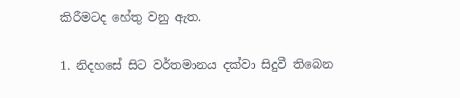කිරීමටද හේතු වනු ඇත.

1. නිදහසේ සිට වර්තමානය දක්වා සිදුවී තිබෙන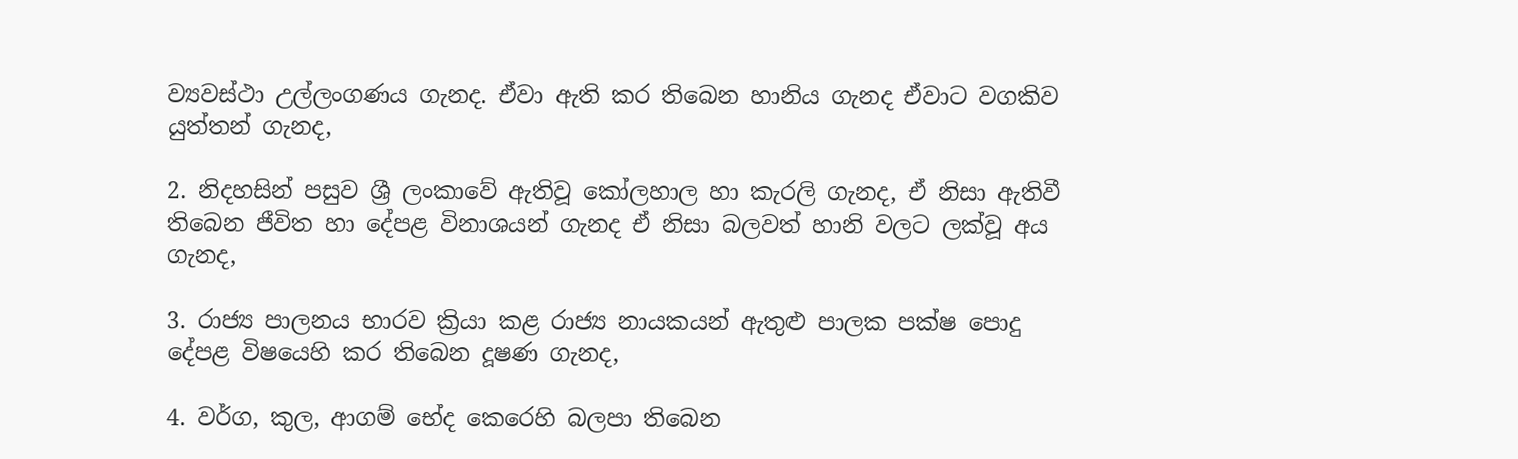ව්‍යවස්ථා උල්ලංගණය ගැනද. ඒවා ඇති කර තිබෙන හානිය ගැනද ඒවාට වගකිව යුත්තන් ගැනද,

2. නිදහසින් පසුව ශ්‍රී ලංකාවේ ඇතිවූ කෝලහාල හා කැරලි ගැනද, ඒ නිසා ඇතිවී තිබෙන ජීවිත හා දේපළ විනාශයන් ගැනද ඒ නිසා බලවත් හානි වලට ලක්වූ අය ගැනද,

3. රාජ්‍ය පාලනය භාරව ක්‍රියා කළ රාජ්‍ය නායකයන් ඇතුළු පාලක පක්ෂ පොදු දේපළ විෂයෙහි කර තිබෙන දූෂණ ගැනද,

4. වර්ග, කුල, ආගම් භේද කෙරෙහි බලපා තිබෙන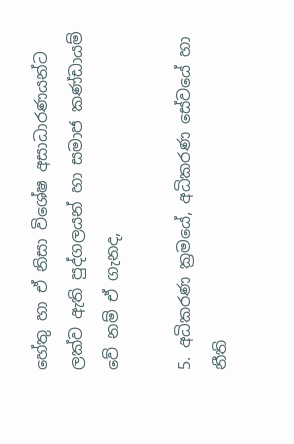හේතු හා ඒ නිසා විශේෂ අසාධාරණයන්ට ලක්ව ඇති පුද්ගලයන් හා සමාජ කණ්ඩායම් වේ නම් ඒ ගැනද,

5. අධිකරණ ක්‍රමයේ, අධිකරණ සේවයේ හා නීති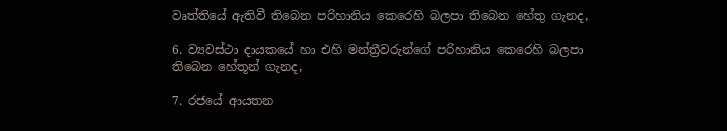වෘත්තියේ ඇතිවී තිබෙන පරිහානිය කෙරෙහි බලපා තිබෙන හේතු ගැනද,

6. ව්‍යවස්ථා දායකයේ හා එහි මන්ත්‍රීවරුන්ගේ පරිහානිය කෙරෙහි බලපා තිබෙන හේතූන් ගැනද,

7. රජයේ ආයතන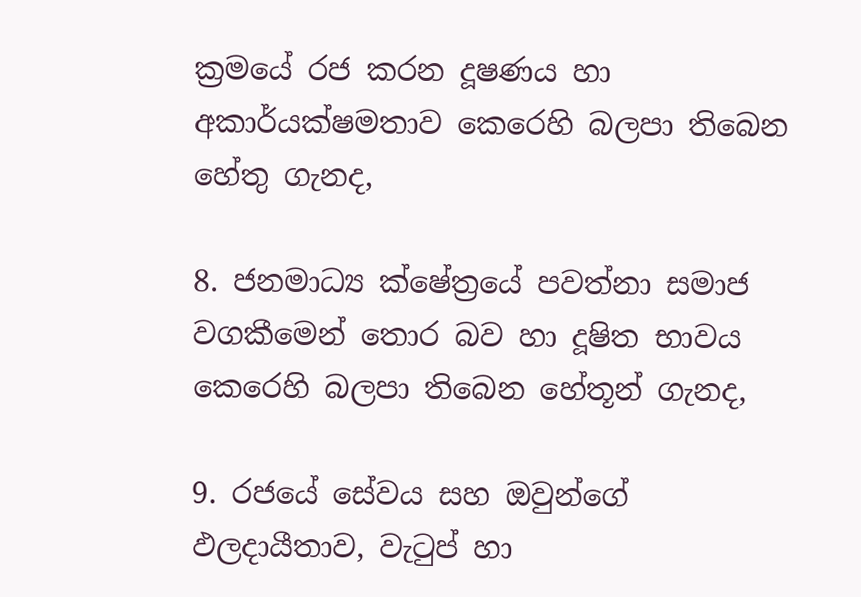ක්‍රමයේ රජ කරන දූෂණය හා අකාර්යක්ෂමතාව කෙරෙහි බලපා තිබෙන හේතු ගැනද,

8. ජනමාධ්‍ය ක්ෂේත්‍රයේ පවත්නා සමාජ වගකීමෙන් තොර බව හා දූෂිත භාවය කෙරෙහි බලපා තිබෙන හේතූන් ගැනද,

9. රජයේ සේවය සහ ඔවුන්ගේ ඵලදායීතාව, වැටුප් හා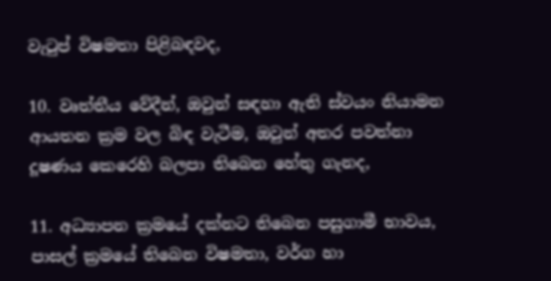වැටුප් විෂමතා පිළිබඳවද,

10. වෘත්තීය වේදීන්, ඔවුන් සඳහා ඇති ස්වයං නියාමන ආයතන ක්‍රම වල බිඳ වැටීම, ඔවුන් අතර පවත්නා දූෂණය කෙරෙහි බලපා තිබෙන හේතු ගැනද,

11. අධ්‍යාපන ක්‍රමයේ දක්නට තිබෙන පසුගාමී භාවය, පාසල් ක්‍රමයේ තිබෙන විෂමතා, වර්ග හා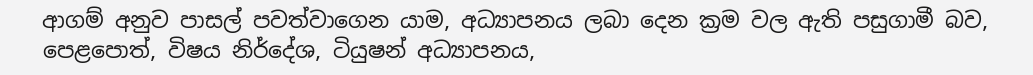ආගම් අනුව පාසල් පවත්වාගෙන යාම, අධ්‍යාපනය ලබා දෙන ක්‍රම වල ඇති පසුගාමී බව, පෙළපොත්, විෂය නිර්දේශ, ටියුෂන් අධ්‍යාපනය,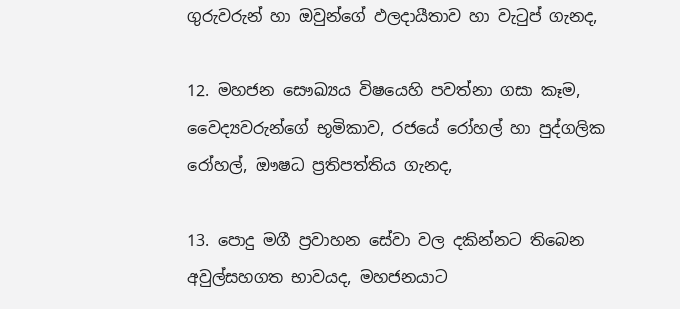ගුරුවරුන් හා ඔවුන්ගේ ඵලදායීතාව හා වැටුප් ගැනද,

12. මහජන සෞඛ්‍යය විෂයෙහි පවත්නා ගසා කෑම, වෛද්‍යවරුන්ගේ භූමිකාව, රජයේ රෝහල් හා පුද්ගලික රෝහල්, ඖෂධ ප්‍රතිපත්තිය ගැනද,

13. පොදු මගී ප්‍රවාහන සේවා වල දකින්නට තිබෙන අවුල්සහගත භාවයද, මහජනයාට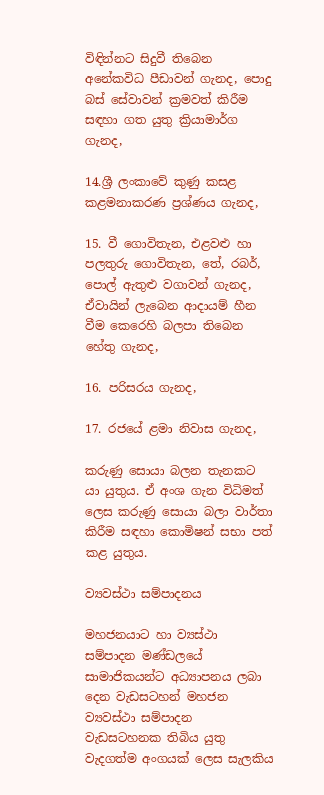විඳින්නට සිදුවී තිබෙන අනේකවිධ පීඩාවන් ගැනද, පොදු බස් සේවාවන් ක්‍රමවත් කිරීම සඳහා ගත යුතු ක්‍රියාමාර්ග ගැනද,

14.ශ්‍රී ලංකාවේ කුණු කසළ කළමනාකරණ ප්‍රශ්ණය ගැනද,

15. වී ගොවිතැන, එළවළු හා පලතුරු ගොවිතැන, තේ, රබර්, පොල් ඇතුළු වගාවන් ගැනද, ඒවායින් ලැබෙන ආදායම් හීන වීම කෙරෙහි බලපා තිබෙන හේතු ගැනද,

16. පරිසරය ගැනද,

17. රජයේ ළමා නිවාස ගැනද,

කරුණු සොයා බලන තැනකට යා යුතුය. ඒ අංශ ගැන විධිමත් ලෙස කරුණු සොයා බලා වාර්තා කිරීම සඳහා කොමිෂන් සභා පත් කළ යුතුය.

ව්‍යවස්ථා සම්පාදනය

මහජනයාට හා ව්‍යස්ථා සම්පාදන මණ්ඩලයේ සාමාජිකයන්ට අධ්‍යාපනය ලබා දෙන වැඩසටහන් මහජන ව්‍යවස්ථා සම්පාදන වැඩසටහනක තිබිය යුතු වැදගත්ම අංගයක් ලෙස සැලකිය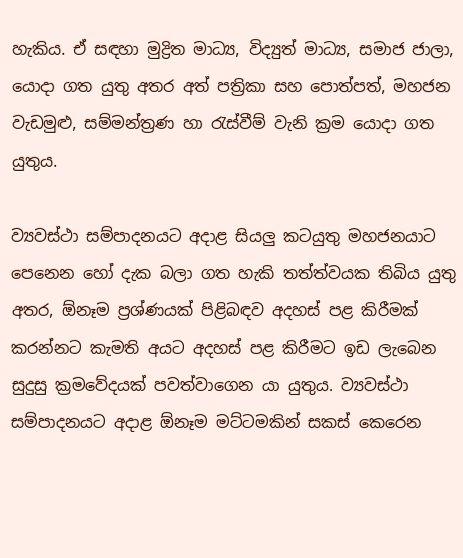හැකිය. ඒ සඳහා මුද්‍රිත මාධ්‍ය, විද්‍යුත් මාධ්‍ය, සමාජ ජාලා, යොදා ගත යුතු අතර අත් පත්‍රිකා සහ පොත්පත්, මහජන වැඩමුළු, සම්මන්ත්‍රණ හා රැස්වීම් වැනි ක්‍රම යොදා ගත යුතුය.

ව්‍යවස්ථා සම්පාදනයට අදාළ සියලු කටයුතු මහජනයාට පෙනෙන හෝ දැක බලා ගත හැකි තත්ත්වයක තිබිය යුතු අතර, ඕනෑම ප්‍රශ්ණයක් පිළිබඳව අදහස් පළ කිරීමක් කරන්නට කැමති අයට අදහස් පළ කිරීමට ඉඩ ලැබෙන සුදුසු ක්‍රමවේදයක් පවත්වාගෙන යා යුතුය. ව්‍යවස්ථා සම්පාදනයට අදාළ ඕනෑම මට්ටමකින් සකස් කෙරෙන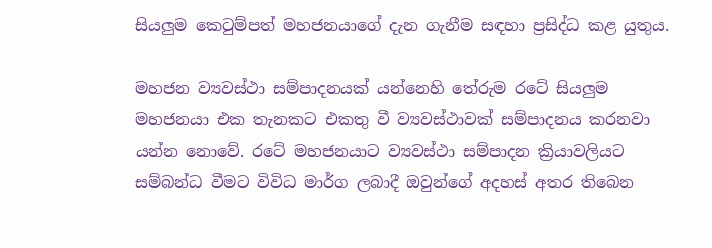සියලුම කෙටුම්පත් මහජනයාගේ දැන ගැනීම සඳහා ප්‍රසිද්ධ කළ යුතුය.

මහජන ව්‍යවස්ථා සම්පාදනයක් යන්නෙහි තේරුම රටේ සියලුම මහජනයා එක තැනකට එකතු වී ව්‍යවස්ථාවක් සම්පාදනය කරනවා යන්න නොවේ. රටේ මහජනයාට ව්‍යවස්ථා සම්පාදන ක්‍රියාවලියට සම්බන්ධ වීමට විවිධ මාර්ග ලබාදී ඔවුන්ගේ අදහස් අතර තිබෙන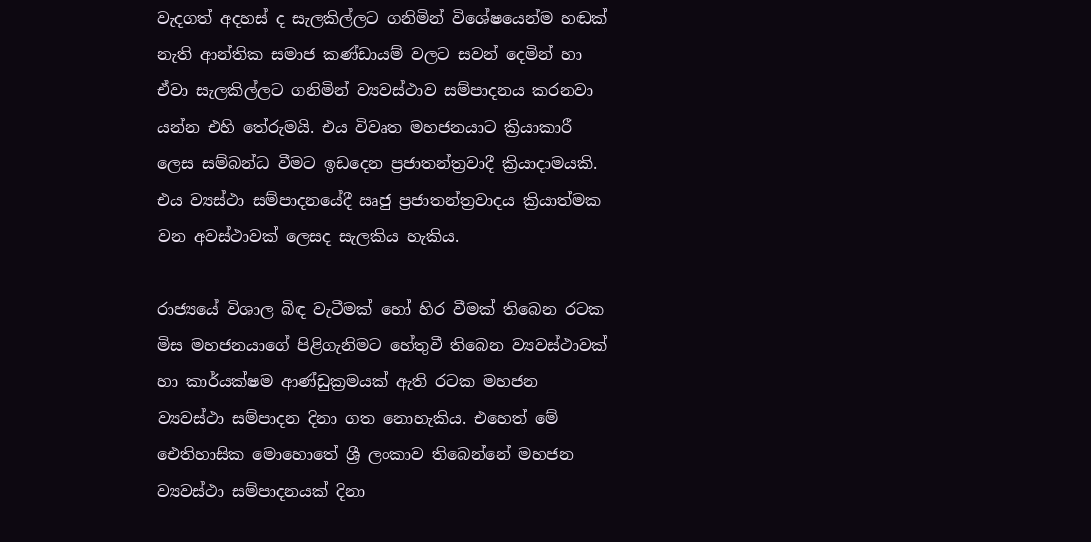වැදගත් අදහස් ද සැලකිල්ලට ගනිමින් විශේෂයෙන්ම හඬක් නැති ආන්තික සමාජ කණ්ඩායම් වලට සවන් දෙමින් හා ඒවා සැලකිල්ලට ගනිමින් ව්‍යවස්ථාව සම්පාදනය කරනවා යන්න එහි තේරුමයි. එය විවෘත මහජනයාට ක්‍රියාකාරී ලෙස සම්බන්ධ වීමට ඉඩදෙන ප්‍රජාතන්ත්‍රවාදී ක්‍රියාදාමයකි. එය ව්‍යස්ථා සම්පාදනයේදී ඍජු ප්‍රජාතන්ත්‍රවාදය ක්‍රියාත්මක වන අවස්ථාවක් ලෙසද සැලකිය හැකිය.

රාජ්‍යයේ විශාල බිඳ වැටීමක් හෝ හිර වීමක් තිබෙන රටක මිස මහජනයාගේ පිළිගැනිමට හේතුවී තිබෙන ව්‍යවස්ථාවක් හා කාර්යක්ෂම ආණ්ඩුක්‍රමයක් ඇති රටක මහජන ව්‍යවස්ථා සම්පාදන දිනා ගත නොහැකිය. එහෙත් මේ ඓතිහාසික මොහොතේ ශ්‍රී ලංකාව තිබෙන්නේ මහජන ව්‍යවස්ථා සම්පාදනයක් දිනා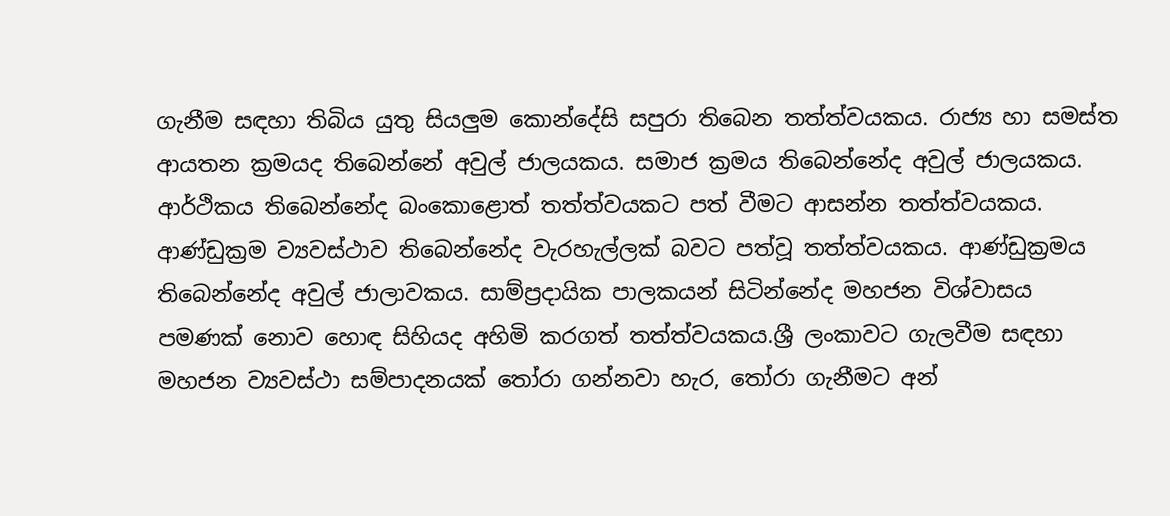ගැනීම සඳහා තිබිය යුතු සියලුම කොන්දේසි සපුරා තිබෙන තත්ත්වයකය. රාජ්‍ය හා සමස්ත ආයතන ක්‍රමයද තිබෙන්නේ අවුල් ජාලයකය. සමාජ ක්‍රමය තිබෙන්නේද අවුල් ජාලයකය. ආර්ථිකය තිබෙන්නේද බංකොළොත් තත්ත්වයකට පත් වීමට ආසන්න තත්ත්වයකය. ආණ්ඩුක්‍රම ව්‍යවස්ථාව තිබෙන්නේද වැරහැල්ලක් බවට පත්වූ තත්ත්වයකය. ආණ්ඩුක්‍රමය තිබෙන්නේද අවුල් ජාලාවකය. සාම්ප්‍රදායික පාලකයන් සිටින්නේද මහජන විශ්වාසය පමණක් නොව හොඳ සිහියද අහිමි කරගත් තත්ත්වයකය.ශ්‍රී ලංකාවට ගැලවීම සඳහා මහජන ව්‍යවස්ථා සම්පාදනයක් තෝරා ගන්නවා හැර, තෝරා ගැනීමට අන්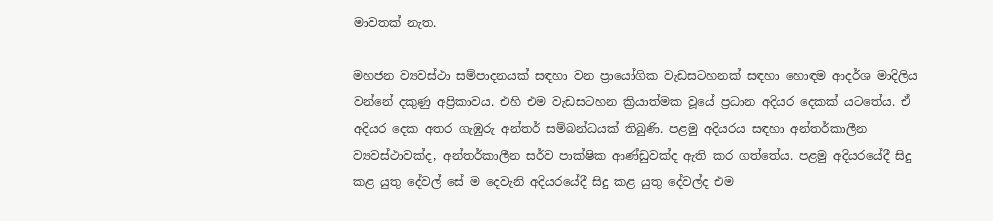මාවතක් නැත.

මහජන ව්‍යවස්ථා සම්පාදනයක් සඳහා වන ප්‍රායෝගික වැඩසටහනක් සඳහා හොඳම ආදර්ශ මාදිලිය වන්නේ දකුණු අප්‍රිකාවය. එහි එම වැඩසටහන ක්‍රියාත්මක වූයේ ප්‍රධාන අදියර දෙකක් යටතේය. ඒ අදියර දෙක අතර ගැඹුරු අන්තර් සම්බන්ධයක් තිබුණි. පළමු අදියරය සඳහා අන්තර්කාලීන ව්‍යවස්ථාවක්ද, අන්තර්කාලීන සර්ව පාක්ෂික ආණ්ඩුවක්ද ඇති කර ගත්තේය. පළමු අදියරයේදී සිදු කළ යුතු දේවල් සේ ම දෙවැනි අදියරයේදී සිදු කළ යුතු දේවල්ද එම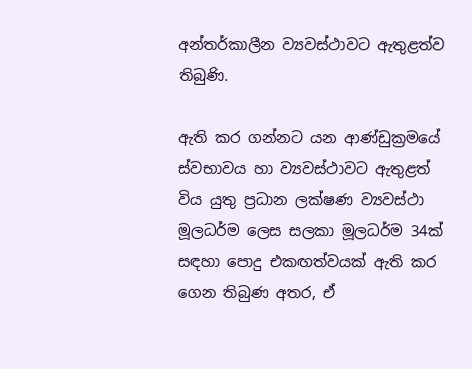අන්තර්කාලීන ව්‍යවස්ථාවට ඇතුළත්ව තිබුණි.

ඇති කර ගන්නට යන ආණ්ඩුක්‍රමයේ ස්වභාවය හා ව්‍යවස්ථාවට ඇතුළත් විය යුතු ප්‍රධාන ලක්ෂණ ව්‍යවස්ථා මූලධර්ම ලෙස සලකා මූලධර්ම 34ක් සඳහා පොදු එකඟත්වයක් ඇති කර ගෙන තිබුණ අතර, ඒ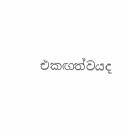එකඟත්වයද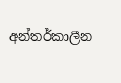අන්තර්කාලීන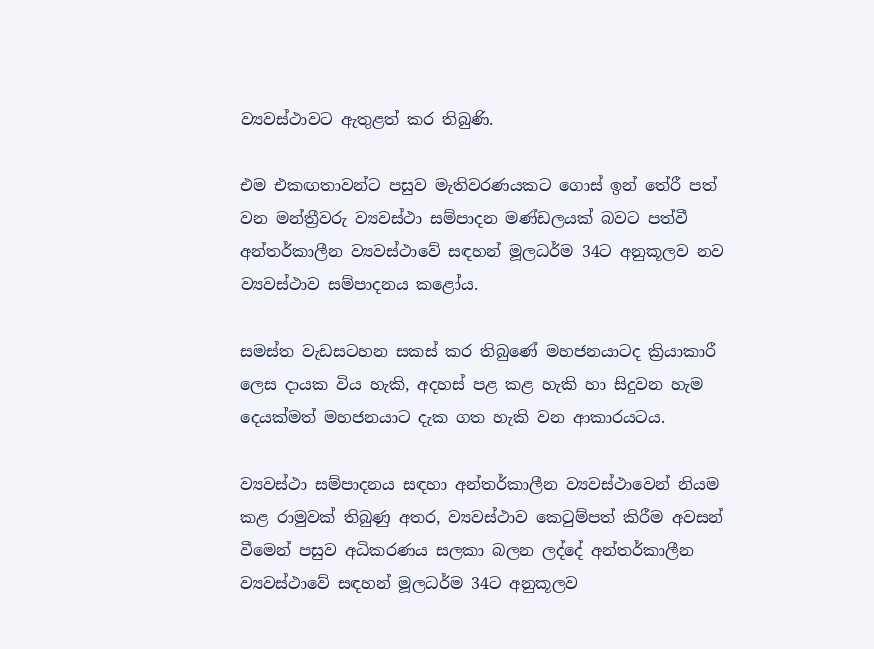ව්‍යවස්ථාවට ඇතුළත් කර තිබුණි.

එම එකඟතාවන්ට පසුව මැතිවරණයකට ගොස් ඉන් තේරී පත් වන මන්ත්‍රීවරු ව්‍යවස්ථා සම්පාදන මණ්ඩලයක් බවට පත්වී අන්තර්කාලීන ව්‍යවස්ථාවේ සඳහන් මූලධර්ම 34ට අනුකූලව නව ව්‍යවස්ථාව සම්පාදනය කළෝය.

සමස්ත වැඩසටහන සකස් කර තිබුණේ මහජනයාටද ක්‍රියාකාරී ලෙස දායක විය හැකි, අදහස් පළ කළ හැකි හා සිදුවන හැම දෙයක්මත් මහජනයාට දැක ගත හැකි වන ආකාරයටය.

ව්‍යවස්ථා සම්පාදනය සඳහා අන්තර්කාලීන ව්‍යවස්ථාවෙන් නියම කළ රාමුවක් තිබුණු අතර, ව්‍යවස්ථාව කෙටුම්පත් කිරීම අවසන් වීමෙන් පසුව අධිකරණය සලකා බලන ලද්දේ අන්තර්කාලීන ව්‍යවස්ථාවේ සඳහන් මූලධර්ම 34ට අනුකූලව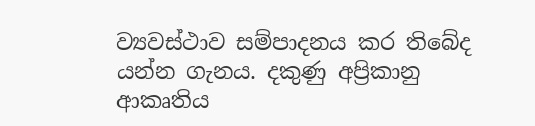ව්‍යවස්ථාව සම්පාදනය කර තිබේද යන්න ගැනය. දකුණු අප්‍රිකානු ආකෘතිය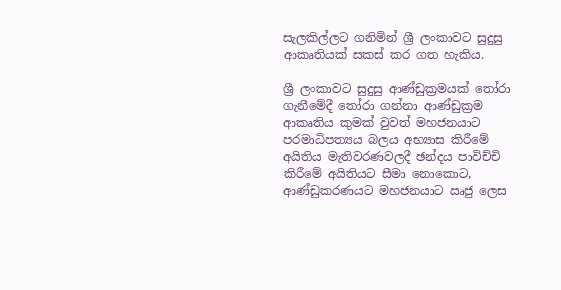සැලකිල්ලට ගනිමින් ශ්‍රී ලංකාවට සුදුසු ආකෘතියක් සකස් කර ගත හැකිය.

ශ්‍රී ලංකාවට සුදුසු ආණ්ඩුක්‍රමයක් තෝරා ගැනීමේදී තෝරා ගන්නා ආණ්ඩුක්‍රම ආකෘතිය කුමක් වුවත් මහජනයාට පරමාධිපත්‍යය බලය අභ්‍යාස කිරීමේ අයිතිය මැතිවරණවලදී ඡන්දය පාවිච්චි කිරීමේ අයිතියට සීමා නොකොට, ආණ්ඩුකරණයට මහජනයාට ඍජු ලෙස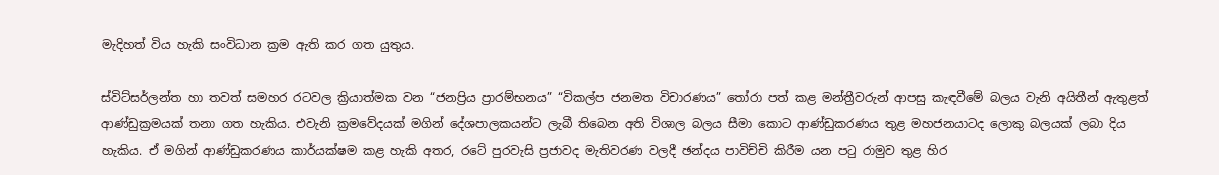මැදිහත් විය හැකි සංවිධාන ක්‍රම ඇති කර ගත යුතුය.

ස්විට්සර්ලන්ත හා තවත් සමහර රටවල ක්‍රියාත්මක වන “ජනප්‍රිය ප්‍රාරම්භනය” “විකල්ප ජනමත විචාරණය” තෝරා පත් කළ මන්ත්‍රීවරුන් ආපසු කැඳවීමේ බලය වැනි අයිතීන් ඇතුළත් ආණ්ඩුක්‍රමයක් තනා ගත හැකිය. එවැනි ක්‍රමවේදයක් මගින් දේශපාලකයන්ට ලැබී තිබෙන අති විශාල බලය සීමා කොට ආණ්ඩුකරණය තුළ මහජනයාටද ලොකු බලයක් ලබා දිය හැකිය. ඒ මගින් ආණ්ඩුකරණය කාර්යක්ෂම කළ හැකි අතර, රටේ පුරවැසි ප්‍රජාවද මැතිවරණ වලදී ඡන්දය පාවිච්චි කිරීම යන පටු රාමුව තුළ හිර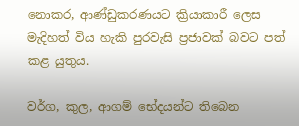නොකර, ආණ්ඩුකරණයට ක්‍රියාකාරී ලෙස මැදිහත් විය හැකි පුරවැසි ප්‍රජාවක් බවට පත් කළ යුතුය.

වර්ග, කුල, ආගම් භේදයන්ට තිබෙන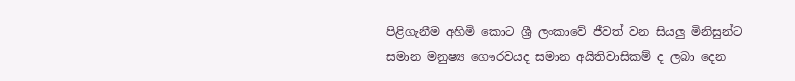පිළිගැනීම අහිමි කොට ශ්‍රී ලංකාවේ ජීවත් වන සියලු මිනිසුන්ට සමාන මනුෂ්‍ය ගෞරවයද සමාන අයිතිවාසිකම් ද ලබා දෙන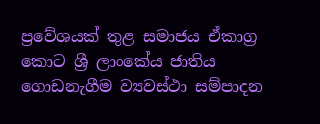ප්‍රවේශයක් තුළ සමාජය ඒකාග්‍ර කොට ශ්‍රී ලාංකේය ජාතිය ගොඩනැගීම ව්‍යවස්ථා සම්පාදන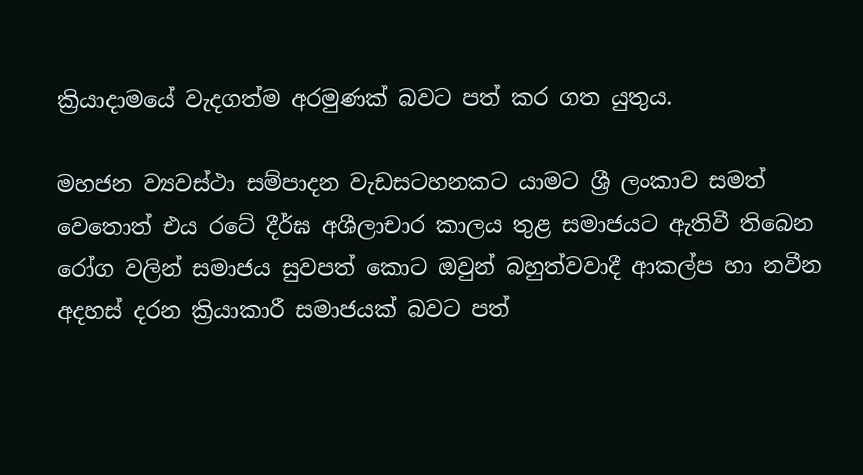ක්‍රියාදාමයේ වැදගත්ම අරමුණක් බවට පත් කර ගත යුතුය.

මහජන ව්‍යවස්ථා සම්පාදන වැඩසටහනකට යාමට ශ්‍රී ලංකාව සමත් වෙතොත් එය රටේ දීර්ඝ අශීලාචාර කාලය තුළ සමාජයට ඇතිවී තිබෙන රෝග වලින් සමාජය සුවපත් කොට ඔවුන් බහුත්වවාදී ආකල්ප හා නවීන අදහස් දරන ක්‍රියාකාරී සමාජයක් බවට පත්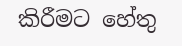කිරීමට හේතු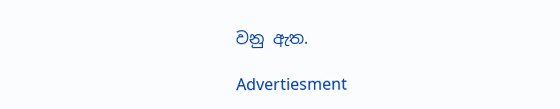වනු ඇත.

Advertiesment